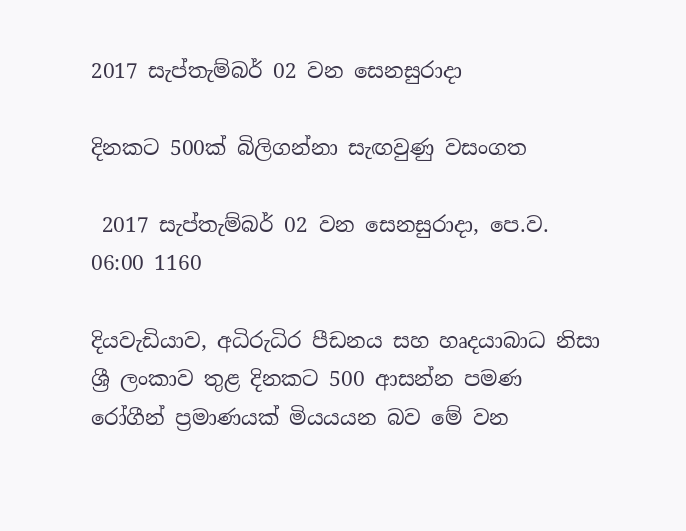2017 සැප්තැම්බර් 02 වන සෙනසුරාදා

දිනකට 500ක් බිලිගන්නා සැඟවුණු වසංගත

 2017 සැප්තැම්බර් 02 වන සෙනසුරාදා, පෙ.ව. 06:00 1160

දියවැඩියාව, අධිරුධිර පීඩනය සහ හෘදයාබාධ නිසා ශ්‍රී ලංකාව තුළ දිනකට 500 ආසන්න පමණ රෝගීන් ප්‍රමාණයක් මියයයන බව මේ වන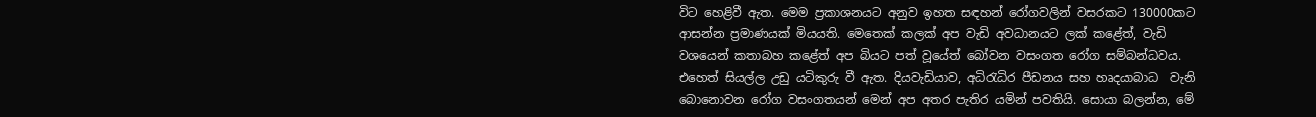විට හෙළිවී ඇත. මෙම ප්‍රකාශනයට අනුව ඉහත සඳහන් රෝගවලින් වසරකට 130000කට ආසන්න ප්‍රමාණයක් මියයති. මෙතෙක් කලක් අප වැඩි අවධානයට ලක් කළේත්, වැඩි වශයෙන් කතාබහ කළේත් අප බියට පත් වූයේත් බෝවන වසංගත රෝග සම්බන්ධවය. එහෙත් සියල්ල උඩු යටිකුරු වී ඇත. දියවැඩියාව, අධිරැධිර පීඩනය සහ හෘදයාබාධ  වැනි බොනොවන රෝග වසංගතයන් මෙන් අප අතර පැතිර යමින් පවතියි. සොයා බලන්න, මේ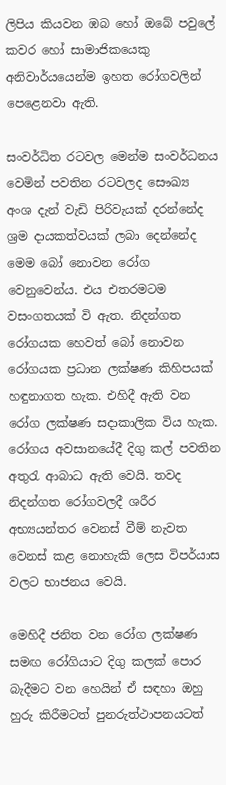ලිපිය කියවන ඹබ හෝ ඔබේ පවුලේ කවර හෝ සාමාජිකයෙකු අනිවාර්යයෙන්ම ඉහත රෝගවලින් පෙළෙනවා ඇති.

සංවර්ධිත රටවල මෙන්ම සංවර්ධනය වෙමින් පවතින රටවලද සෞඛ්‍ය අංශ දැන් වැඩි පිරිවැයක් දරන්නේද  ශ්‍රම දායකත්වයක් ලබා දෙන්නේද මෙම බෝ නොවන රෝග වෙනුවෙන්ය. එය එතරමටම වසංගතයක් වි ඇත. නිදන්ගත රෝගයක හෙවත් බෝ නොවන රෝගයක ප්‍රධාන ලක්ෂණ කිහිපයක් හඳුනාගත හැක. එහිදී ඇති වන රෝග ලක්ෂණ සදාකාලික විය හැක. රෝගය අවසානයේදී දිගු කල් පවතින අතුරැ ආබාධ ඇති වෙයි. තවද නිදන්ගත රෝගවලදී ශරීර අභ්‍යයන්තර වෙනස් වීම් නැවත වෙනස් කළ නොහැකි ලෙස විපර්යාස වලට භාජනය වෙයි.

මෙහිදී ජනිත වන රෝග ලක්ෂණ සමඟ රෝගියාට දිගු කලක් පොර බැදීමට වන හෙයින් ඒ සඳහා ඔහු හුරු කිරීමටත් පුනරුත්ථාපනයටත්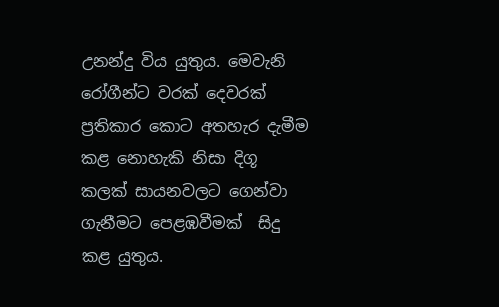උනන්දු විය යුතුය. මෙවැනි රෝගීන්ට වරක් දෙවරක් ප්‍රතිකාර කොට අතහැර දැමීම කළ නොහැකි නිසා දිගූ කලක් සායනවලට ගෙන්වා ගැනීමට පෙළඹවීමක්  සිදු කළ යුතුය.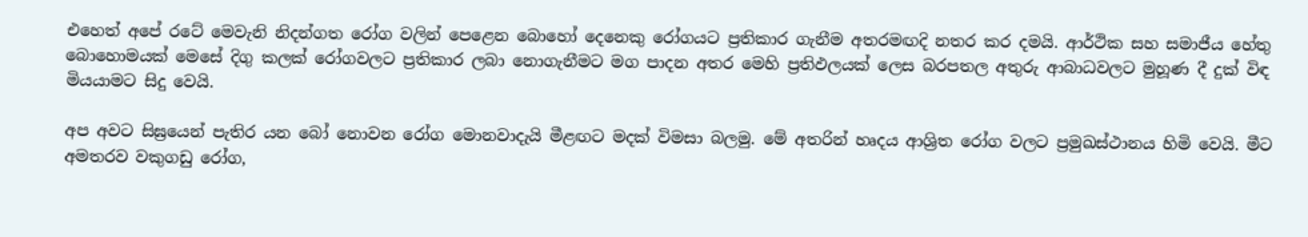එහෙත් අපේ රටේ මෙවැනි නිදන්ගත රෝග වලින් පෙළෙන බොහෝ දෙනෙකු රෝගයට ප්‍රතිකාර ගැනීම අතරමඟදි නතර කර දමයි. ආර්ථික සහ සමාජීය හේතු බොහොමයක් මෙසේ දිගු කලක් රෝගවලට ප්‍රතිකාර ලබා නොගැනීමට මග පාදන අතර මෙහි ප්‍රතිඵලයක් ලෙස බරපතල අතුරු ආබාධවලට මුහූණ දී දුක් විඳ මියයාමට සිදු වෙයි.

අප අවට සිඝ්‍රයෙන් පැතිර යන බෝ නොවන රෝග මොනවාදැයි මීළඟට මදක් විමසා බලමු. මේ අතරින් හෘදය ආශ්‍රිත රෝග වලට ප්‍රමුඛස්ථානය හිමි වෙයි. මීට අමතරව වකුගඩු රෝග,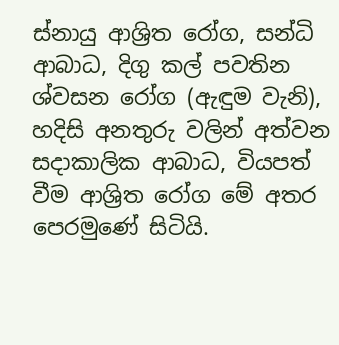ස්නායු ආශ්‍රිත රෝග, සන්ධි ආබාධ, දිගු කල් පවතින ශ්වසන රෝග (ඇඳුම වැනි), හදිසි අනතුරු වලින් අත්වන සදාකාලික ආබාධ, වියපත් වීම ආශ්‍රිත රෝග මේ අතර පෙරමුණේ සිටියි.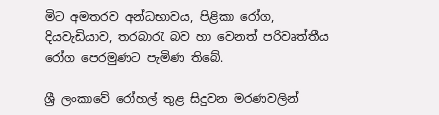මිට අමතරව අන්ධභාවය, පිළිකා රෝග, දියවැඩියාව, තරබාරැ බව හා වෙනත් පරිවෘත්තීය රෝග පෙරමුණට පැමිණ තිබේ.

ශ්‍රී ලංකාවේ රෝහල් තුළ සිදුවන මරණවලින්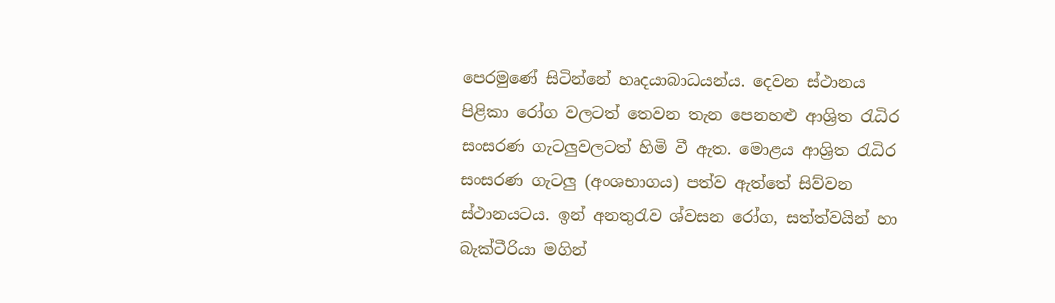පෙරමුණේ සිටින්නේ හෘදයාබාධයන්ය. දෙවන ස්ථානය පිළිකා රෝග වලටත් තෙවන තැන පෙනහළු ආශ්‍රිත රැධිර සංසරණ ගැටලුවලටත් හිමි වී ඇත. මොළය ආශ්‍රිත රැධිර සංසරණ ගැටලු (අංශභාගය) පත්ව ඇත්තේ සිව්වන ස්ථානයටය. ඉන් අනතුරැව ශ්වසන රෝග, සත්ත්වයින් හා බැක්ටීරියා මගින්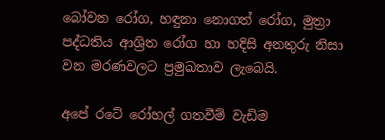බෝවන රෝග, හඳුනා නොගත් රෝග, මුත්‍රා පද්ධතිය ආශ්‍රිත රෝග හා හදිසි අනතුරු නිසා වන මරණවලට ප්‍රමුඛතාව ලැබෙයි.

අපේ රටේ රෝහල් ගතවීම් වැඩිම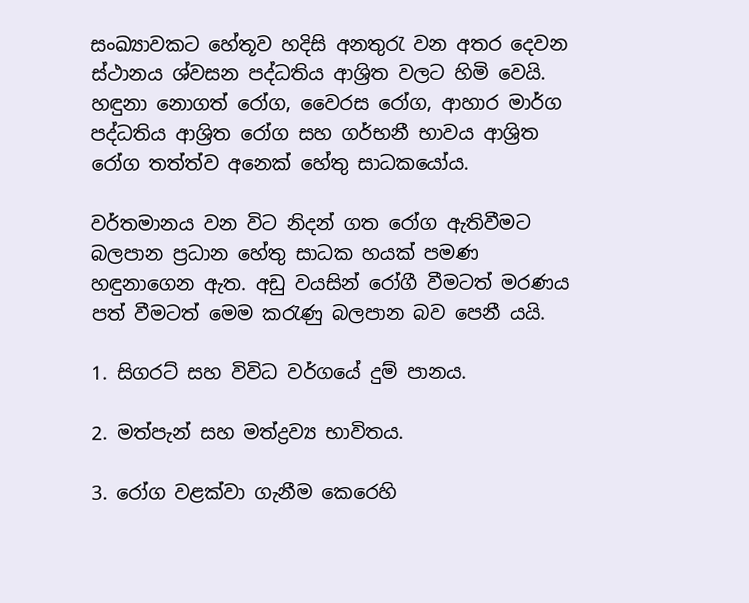සංඛ්‍යාවකට හේතූව හදිසි අනතුරැ වන අතර දෙවන ස්ථානය ශ්වසන පද්ධතිය ආශ්‍රිත වලට හිමි වෙයි. හඳුනා නොගත් රෝග, වෛරස රෝග, ආහාර මාර්ග පද්ධතිය ආශ්‍රිත රෝග සහ ගර්භනී භාවය ආශ්‍රිත රෝග තත්ත්ව අනෙක් හේතු සාධකයෝය.

වර්තමානය වන විට නිදන් ගත රෝග ඇතිවීමට බලපාන ප්‍රධාන හේතු සාධක හයක් පමණ හඳුනාගෙන ඇත. අඩු වයසින් රෝගී වීමටත් මරණය පත් වීමටත් මෙම කරැණු බලපාන බව පෙනී යයි.

1. සිගරට් සහ විවිධ වර්ගයේ දුම් පානය.

2. මත්පැන් සහ මත්ද්‍රව්‍ය භාවිතය.

3. රෝග වළක්වා ගැනීම කෙරෙහි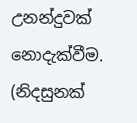උනන්දුවක් නොදැක්වීම. (නිදසුනක්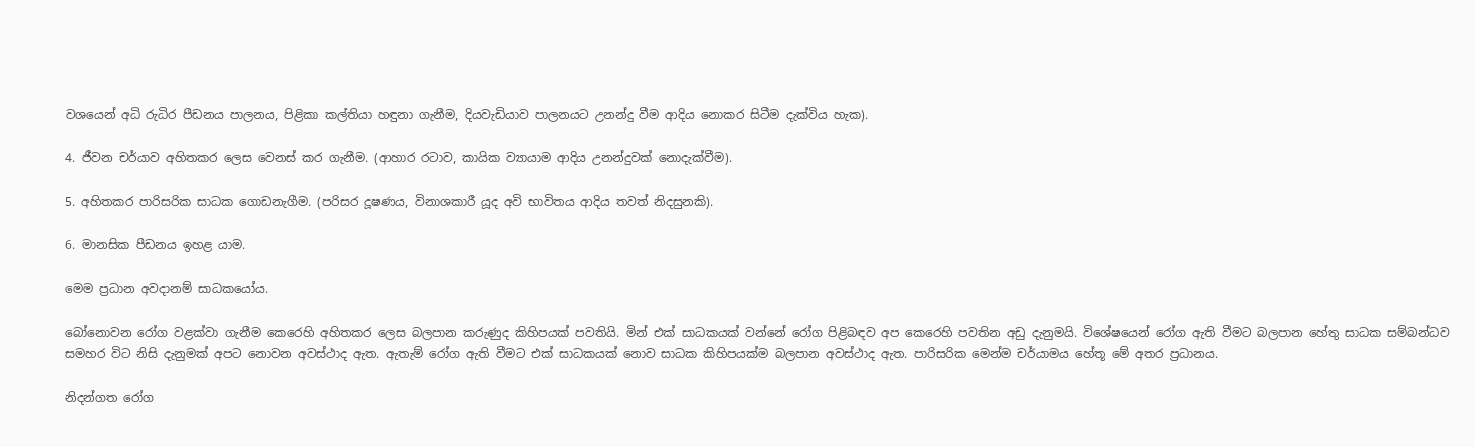වශයෙන් අධි රුධිර පීඩනය පාලනය, පිළිකා කල්තියා හඳුනා ගැනීම, දියවැඩියාව පාලනයට උනන්දු වීම ආදිය නොකර සිටීම දැක්විය හැක).

4. ජීවන චර්යාව අහිතකර ලෙස වෙනස් කර ගැනීම. (ආහාර රටාව, කායික ව්‍යායාම ආදිය උනන්දුවක් නොදැක්වීම).

5. අහිතකර පාරිසරික සාධක ගොඩනැගීම. (පරිසර දූෂණය, විනාශකාරී යූද අවි භාවිතය ආදිය තවත් නිදසුනකි).

6. මානසික පීඩනය ඉහළ යාම.

මෙම ප්‍රධාන අවදානම් සාධකයෝය.

බෝනොවන රෝග වළක්වා ගැනීම කෙරෙහි අහිතකර ලෙස බලපාන කරුණුද කිහිපයක් පවතියි. මින් එක් සාධකයක් වන්නේ රෝග පිළිබඳව අප කෙරෙහි පවතින අඩු දැනුමයි. විශේෂයෙන් රෝග ඇති වීමට බලපාන හේතු සාධක සම්බන්ධව සමහර විට නිසි දැනුමක් අපට නොවන අවස්ථාද ඇත. ඇතැම් රෝග ඇති වීමට එක් සාධකයක් නොව සාධක කිහිපයක්ම බලපාන අවස්ථාද ඇත. පාරිසරික මෙන්ම චර්යාමය හේතූ මේ අතර ප්‍රධානය.

නිදන්ගත රෝග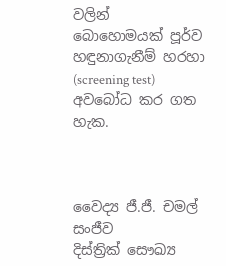වලින් බොහොමයක් පූර්ව හඳුනාගැනීම් හරහා (screening test) අවබෝධ කර ගත හැක.



වෛද්‍ය ජී.ජී. චමල් සංජීව
දිස්ත්‍රික් සෞඛ්‍ය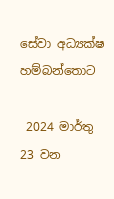සේවා අධ්‍යක්ෂ
හම්බන්තොට

 2024 මාර්තු 23 වන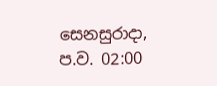සෙනසුරාදා, ප.ව. 02:00